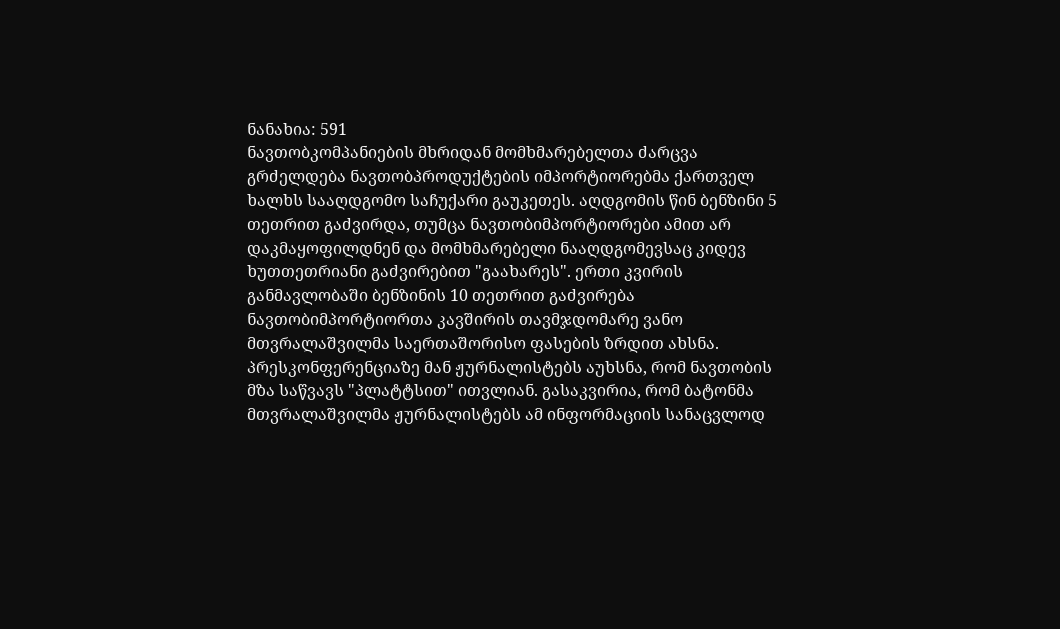ნანახია: 591
ნავთობკომპანიების მხრიდან მომხმარებელთა ძარცვა გრძელდება ნავთობპროდუქტების იმპორტიორებმა ქართველ ხალხს სააღდგომო საჩუქარი გაუკეთეს. აღდგომის წინ ბენზინი 5 თეთრით გაძვირდა, თუმცა ნავთობიმპორტიორები ამით არ დაკმაყოფილდნენ და მომხმარებელი ნააღდგომევსაც კიდევ ხუთთეთრიანი გაძვირებით "გაახარეს". ერთი კვირის განმავლობაში ბენზინის 10 თეთრით გაძვირება ნავთობიმპორტიორთა კავშირის თავმჯდომარე ვანო მთვრალაშვილმა საერთაშორისო ფასების ზრდით ახსნა. პრესკონფერენციაზე მან ჟურნალისტებს აუხსნა, რომ ნავთობის მზა საწვავს "პლატტსით" ითვლიან. გასაკვირია, რომ ბატონმა მთვრალაშვილმა ჟურნალისტებს ამ ინფორმაციის სანაცვლოდ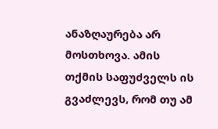ანაზღაურება არ მოსთხოვა. ამის თქმის საფუძველს ის გვაძლევს, რომ თუ ამ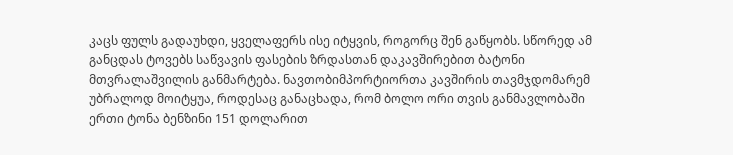კაცს ფულს გადაუხდი, ყველაფერს ისე იტყვის, როგორც შენ გაწყობს. სწორედ ამ განცდას ტოვებს საწვავის ფასების ზრდასთან დაკავშირებით ბატონი მთვრალაშვილის განმარტება. ნავთობიმპორტიორთა კავშირის თავმჯდომარემ უბრალოდ მოიტყუა, როდესაც განაცხადა, რომ ბოლო ორი თვის განმავლობაში ერთი ტონა ბენზინი 151 დოლარით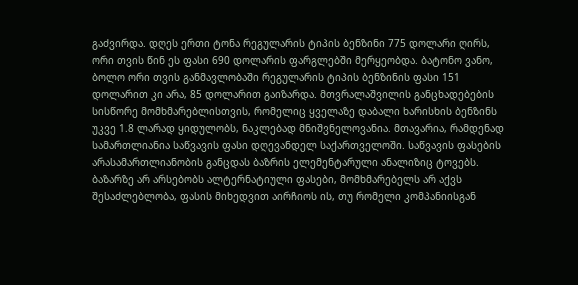გაძვირდა. დღეს ერთი ტონა რეგულარის ტიპის ბენზინი 775 დოლარი ღირს, ორი თვის წინ ეს ფასი 690 დოლარის ფარგლებში მერყეობდა. ბატონო ვანო, ბოლო ორი თვის განმავლობაში რეგულარის ტიპის ბენზინის ფასი 151 დოლარით კი არა, 85 დოლარით გაიზარდა. მთვრალაშვილის განცხადებების სისწორე მომხმარებლისთვის, რომელიც ყველაზე დაბალი ხარისხის ბენზინს უკვე 1.8 ლარად ყიდულობს, ნაკლებად მნიშვნელოვანია. მთავარია, რამდენად სამართლიანია საწვავის ფასი დღევანდელ საქართველოში. საწვავის ფასების არასამართლიანობის განცდას ბაზრის ელემენტარული ანალიზიც ტოვებს. ბაზარზე არ არსებობს ალტერნატიული ფასები, მომხმარებელს არ აქვს შესაძლებლობა, ფასის მიხედვით აირჩიოს ის, თუ რომელი კომპანიისგან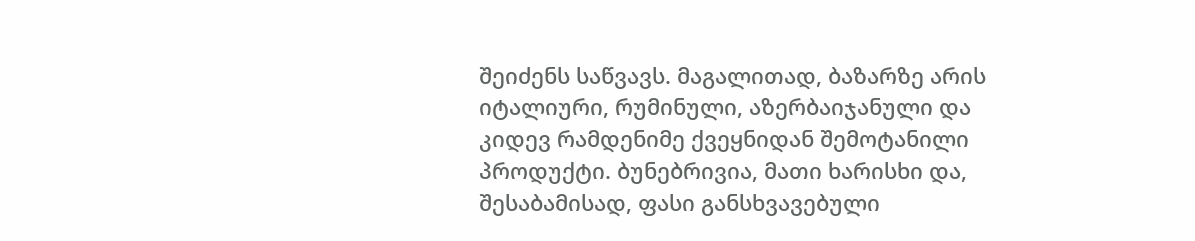შეიძენს საწვავს. მაგალითად, ბაზარზე არის იტალიური, რუმინული, აზერბაიჯანული და კიდევ რამდენიმე ქვეყნიდან შემოტანილი პროდუქტი. ბუნებრივია, მათი ხარისხი და, შესაბამისად, ფასი განსხვავებული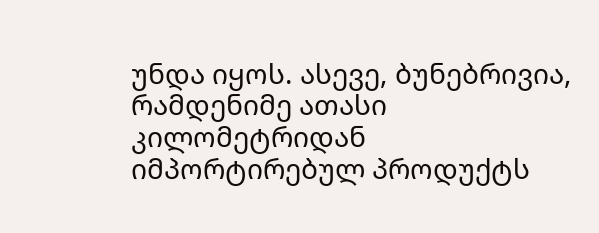უნდა იყოს. ასევე, ბუნებრივია, რამდენიმე ათასი კილომეტრიდან იმპორტირებულ პროდუქტს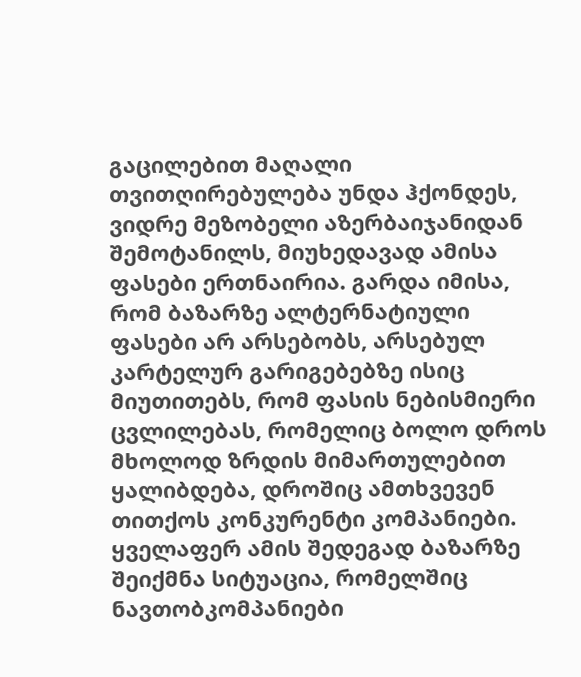გაცილებით მაღალი თვითღირებულება უნდა ჰქონდეს, ვიდრე მეზობელი აზერბაიჯანიდან შემოტანილს, მიუხედავად ამისა ფასები ერთნაირია. გარდა იმისა, რომ ბაზარზე ალტერნატიული ფასები არ არსებობს, არსებულ კარტელურ გარიგებებზე ისიც მიუთითებს, რომ ფასის ნებისმიერი ცვლილებას, რომელიც ბოლო დროს მხოლოდ ზრდის მიმართულებით ყალიბდება, დროშიც ამთხვევენ თითქოს კონკურენტი კომპანიები. ყველაფერ ამის შედეგად ბაზარზე შეიქმნა სიტუაცია, რომელშიც ნავთობკომპანიები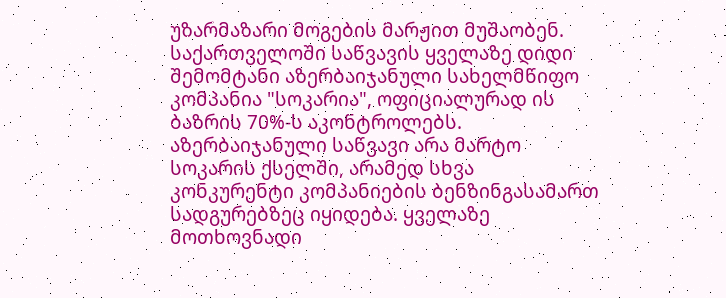უზარმაზარი მოგების მარჟით მუშაობენ. საქართველოში საწვავის ყველაზე დიდი შემომტანი აზერბაიჯანული სახელმწიფო კომპანია "სოკარია", ოფიციალურად ის ბაზრის 70%-ს აკონტროლებს. აზერბაიჯანული საწვავი არა მარტო სოკარის ქსელში, არამედ სხვა კონკურენტი კომპანიების ბენზინგასამართ სადგურებზეც იყიდება. ყველაზე მოთხოვნადი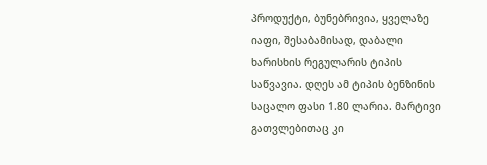პროდუქტი, ბუნებრივია, ყველაზე იაფი, შესაბამისად, დაბალი ხარისხის რეგულარის ტიპის საწვავია. დღეს ამ ტიპის ბენზინის საცალო ფასი 1.80 ლარია. მარტივი გათვლებითაც კი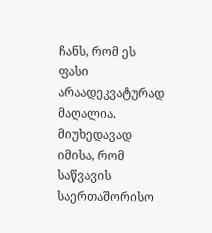ჩანს, რომ ეს ფასი არაადეკვატურად მაღალია. მიუხედავად იმისა, რომ საწვავის საერთაშორისო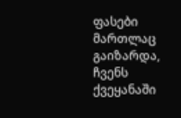ფასები მართლაც გაიზარდა, ჩვენს ქვეყანაში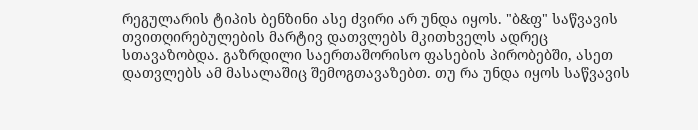რეგულარის ტიპის ბენზინი ასე ძვირი არ უნდა იყოს. "ბ&ფ" საწვავის თვითღირებულების მარტივ დათვლებს მკითხველს ადრეც სთავაზობდა. გაზრდილი საერთაშორისო ფასების პირობებში, ასეთ დათვლებს ამ მასალაშიც შემოგთავაზებთ. თუ რა უნდა იყოს საწვავის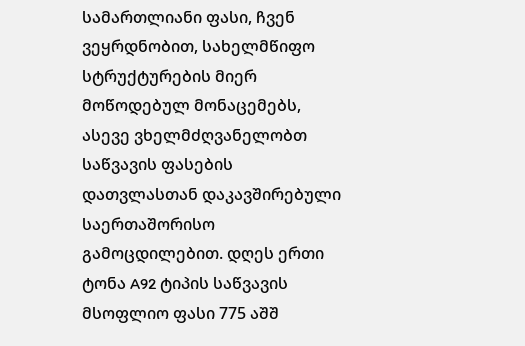სამართლიანი ფასი, ჩვენ ვეყრდნობით, სახელმწიფო სტრუქტურების მიერ მოწოდებულ მონაცემებს, ასევე ვხელმძღვანელობთ საწვავის ფასების დათვლასთან დაკავშირებული საერთაშორისო გამოცდილებით. დღეს ერთი ტონა A92 ტიპის საწვავის მსოფლიო ფასი 775 აშშ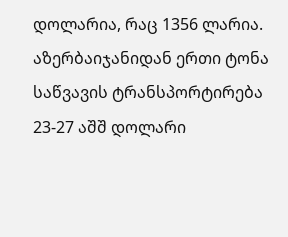დოლარია, რაც 1356 ლარია. აზერბაიჯანიდან ერთი ტონა საწვავის ტრანსპორტირება 23-27 აშშ დოლარი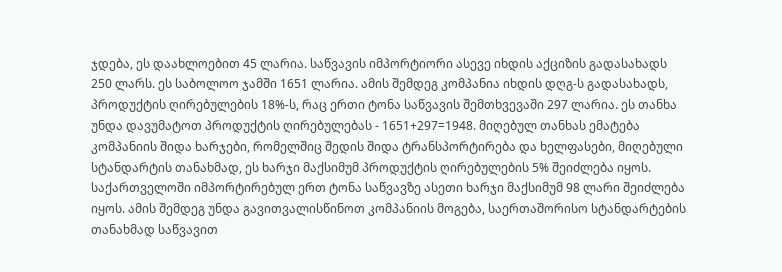ჯდება, ეს დაახლოებით 45 ლარია. საწვავის იმპორტიორი ასევე იხდის აქციზის გადასახადს 250 ლარს. ეს საბოლოო ჯამში 1651 ლარია. ამის შემდეგ კომპანია იხდის დღგ-ს გადასახადს, პროდუქტის ღირებულების 18%-ს, რაც ერთი ტონა საწვავის შემთხვევაში 297 ლარია. ეს თანხა უნდა დავუმატოთ პროდუქტის ღირებულებას - 1651+297=1948. მიღებულ თანხას ემატება კომპანიის შიდა ხარჯები, რომელშიც შედის შიდა ტრანსპორტირება და ხელფასები, მიღებული სტანდარტის თანახმად, ეს ხარჯი მაქსიმუმ პროდუქტის ღირებულების 5% შეიძლება იყოს. საქართველოში იმპორტირებულ ერთ ტონა საწვავზე ასეთი ხარჯი მაქსიმუმ 98 ლარი შეიძლება იყოს. ამის შემდეგ უნდა გავითვალისწინოთ კომპანიის მოგება, საერთაშორისო სტანდარტების თანახმად საწვავით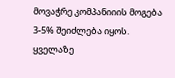მოვაჭრე კომპანიიის მოგება 3-5% შეიძლება იყოს. ყველაზე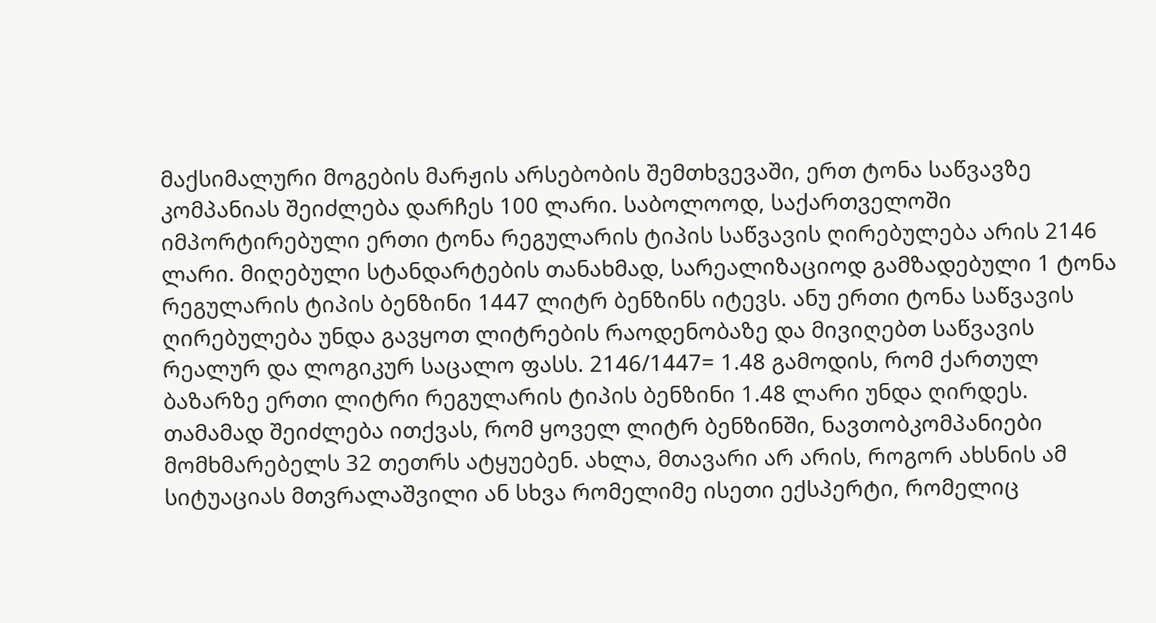მაქსიმალური მოგების მარჟის არსებობის შემთხვევაში, ერთ ტონა საწვავზე კომპანიას შეიძლება დარჩეს 100 ლარი. საბოლოოდ, საქართველოში იმპორტირებული ერთი ტონა რეგულარის ტიპის საწვავის ღირებულება არის 2146 ლარი. მიღებული სტანდარტების თანახმად, სარეალიზაციოდ გამზადებული 1 ტონა რეგულარის ტიპის ბენზინი 1447 ლიტრ ბენზინს იტევს. ანუ ერთი ტონა საწვავის ღირებულება უნდა გავყოთ ლიტრების რაოდენობაზე და მივიღებთ საწვავის რეალურ და ლოგიკურ საცალო ფასს. 2146/1447= 1.48 გამოდის, რომ ქართულ ბაზარზე ერთი ლიტრი რეგულარის ტიპის ბენზინი 1.48 ლარი უნდა ღირდეს. თამამად შეიძლება ითქვას, რომ ყოველ ლიტრ ბენზინში, ნავთობკომპანიები მომხმარებელს 32 თეთრს ატყუებენ. ახლა, მთავარი არ არის, როგორ ახსნის ამ სიტუაციას მთვრალაშვილი ან სხვა რომელიმე ისეთი ექსპერტი, რომელიც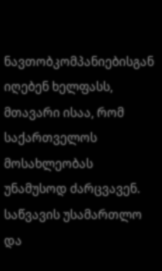ნავთობკომპანიებისგან იღებენ ხელფასს, მთავარი ისაა, რომ საქართველოს მოსახლეობას უნამუსოდ ძარცვავენ. საწვავის უსამართლო და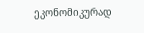ეკონომიკურად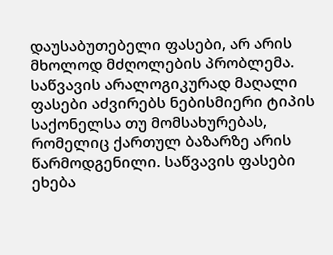დაუსაბუთებელი ფასები, არ არის მხოლოდ მძღოლების პრობლემა. საწვავის არალოგიკურად მაღალი ფასები აძვირებს ნებისმიერი ტიპის საქონელსა თუ მომსახურებას, რომელიც ქართულ ბაზარზე არის წარმოდგენილი. საწვავის ფასები ეხება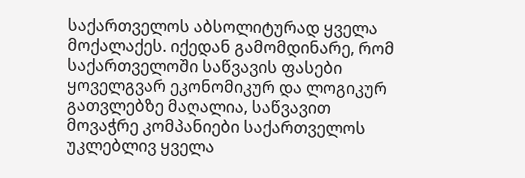საქართველოს აბსოლიტურად ყველა მოქალაქეს. იქედან გამომდინარე, რომ საქართველოში საწვავის ფასები ყოველგვარ ეკონომიკურ და ლოგიკურ გათვლებზე მაღალია, საწვავით მოვაჭრე კომპანიები საქართველოს უკლებლივ ყველა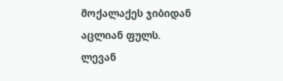მოქალაქეს ჯიბიდან აცლიან ფულს.
ლევან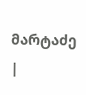მარტაძე
|